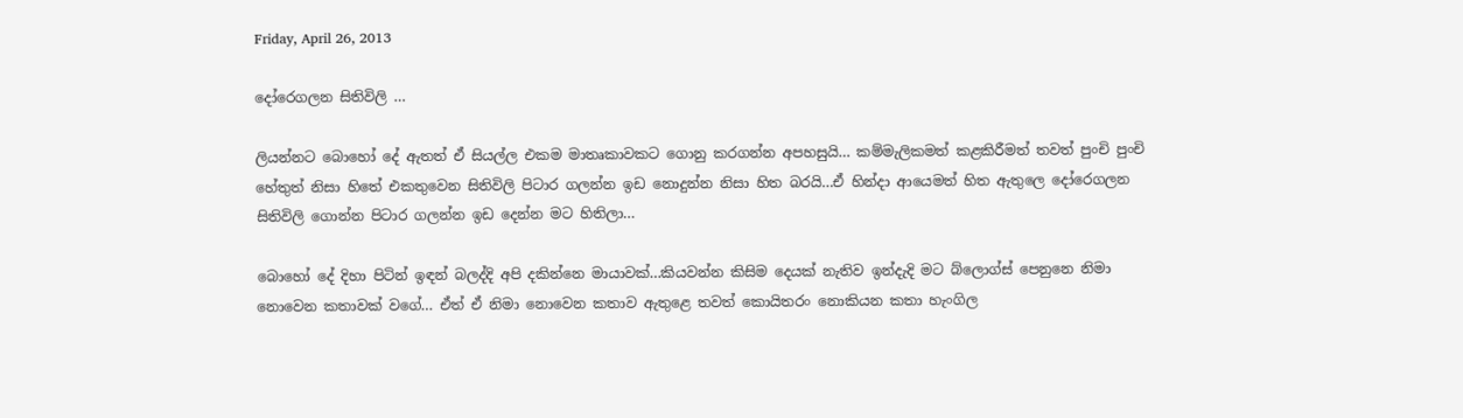Friday, April 26, 2013

දෝරෙගලන සිතිවිලි ...

ලියන්නට බොහෝ දේ ඇතත් ඒ සියල්ල එකම මාතෘකාවකට ගොනු කරගන්න අපහසුයි... කම්මැලිකමත් කළකිරීමත් තවත් පුංචි පුංචි හේතුත් නිසා හිතේ එකතුවෙන සිතිවිලි පිටාර ගලන්න ඉඩ නොදුන්න නිසා හිත බරයි...ඒ හින්දා ආයෙමත් හිත ඇතුලෙ දෝරෙගලන සිතිවිලි ගොන්න පිටාර ගලන්න ඉඩ දෙන්න මට හිතිලා...

බොහෝ දේ දිහා පිටින් ඉඳන් බලද්දි අපි දකින්නෙ මායාවක්...කියවන්න කිසිම දෙයක් නැතිව ඉන්දැදි මට බ්ලොග්ස් පෙනුනෙ නිමා නොවෙන කතාවක් වගේ... ඒත් ඒ නිමා නොවෙන කතාව ඇතුළෙ තවත් කොයිතරං නොකියන කතා හැංගිල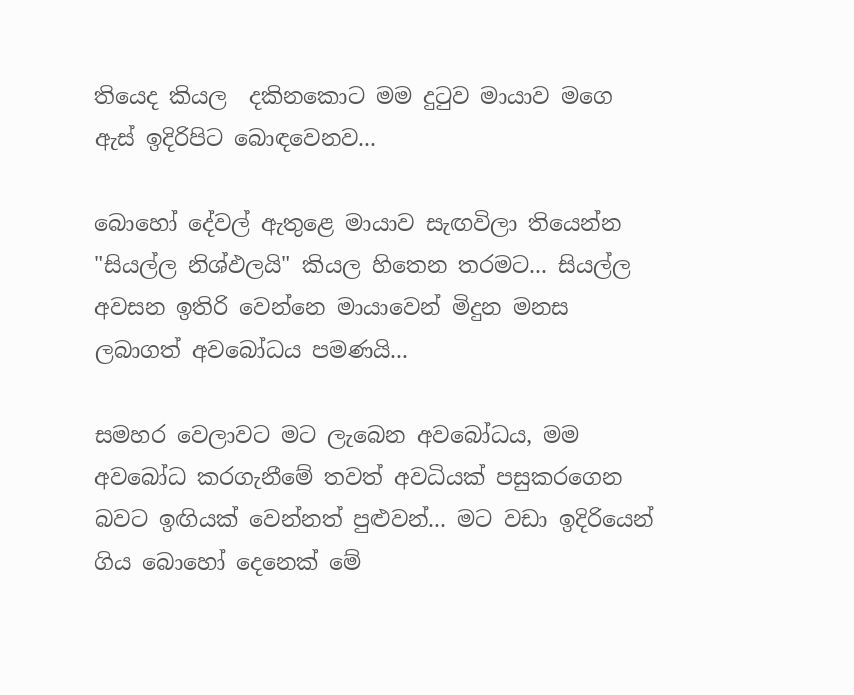තියෙද කියල  දකිනකොට මම දුටුව මායාව මගෙ ඇස් ඉදිරිපිට බොඳවෙනව...

බොහෝ දේවල් ඇතුළෙ මායාව සැඟවිලා තියෙන්න "සියල්ල නිශ්ඵලයි" කියල හිතෙන තරමට... සියල්ල අවසන ඉතිරි වෙන්නෙ මායාවෙන් මිදුන මනස ලබාගත් අවබෝධය පමණයි...

සමහර වෙලාවට මට ලැබෙන අවබෝධය, මම අවබෝධ කරගැනීමේ තවත් අවධියක් පසුකරගෙන බවට ඉඟියක් වෙන්නත් පුළුවන්... මට වඩා ඉදිරියෙන් ගිය බොහෝ දෙනෙක් මේ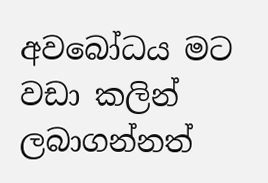අවබෝධය මට වඩා කලින් ලබාගන්නත්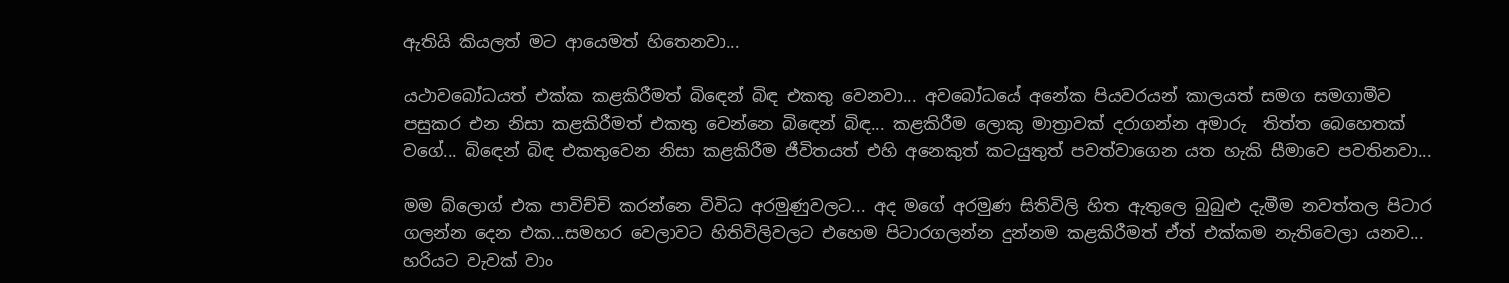ඇතියි කියලත් මට ආයෙමත් හිතෙනවා...

යථාවබෝධයත් එක්ක කළකිරීමත් බිඳෙන් බිඳ එකතු වෙනවා... අවබෝධයේ අනේක පියවරයන් කාලයත් සමග සමගාමීව පසුකර එන නිසා කළකිරීමත් එකතු වෙන්නෙ බිඳෙන් බිඳ... කළකිරීම ලොකු මාත්‍රාවක් දරාගන්න අමාරු  තිත්ත බෙහෙතක් වගේ... බිඳෙන් බිඳ එකතුවෙන නිසා කළකිරීම ජීවිතයත් එහි අනෙකුත් කටයුතුත් පවත්වාගෙන යත හැකි සීමාවෙ පවතිනවා...

මම බ්ලොග් එක පාවිච්චි කරන්නෙ විවිධ අරමුණුවලට... අද මගේ අරමුණ සිතිවිලි හිත ඇතුලෙ බුබුළු දැමීම නවත්තල පිටාර ගලන්න දෙන එක...සමහර වෙලාවට හිතිවිලිවලට එහෙම පිටාරගලන්න දුන්නම කළකිරීමත් ඒත් එක්කම නැතිවෙලා යනව... හරියට වැවක් වාං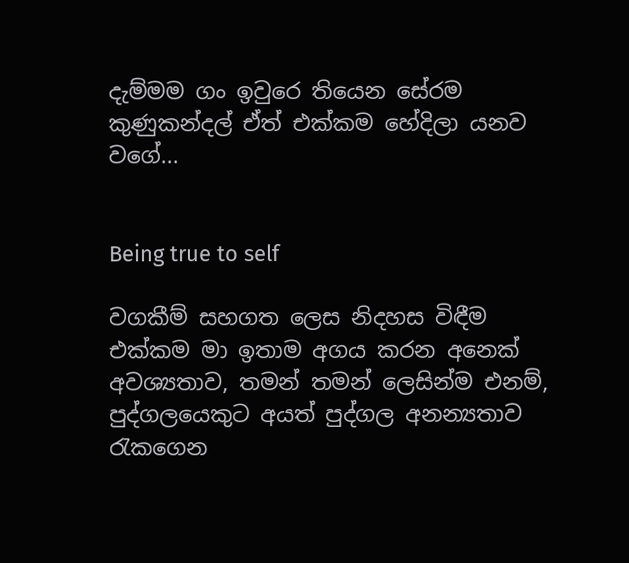දැම්මම ගං ඉවුරෙ තියෙන සේරම කුණුකන්දල් ඒත් එක්කම හේදිලා යනව වගේ...


Being true to self

වගකීම් සහගත ලෙස නිදහස විඳීම එක්කම මා ඉතාම අගය කරන අනෙක් අවශ්‍යතාව, තමන් තමන් ලෙසින්ම එනම්, පුද්ගලයෙකුට අයත් පුද්ගල අනන්‍යතාව රැකගෙන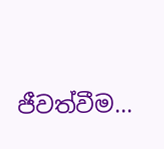ජීවත්වීම...